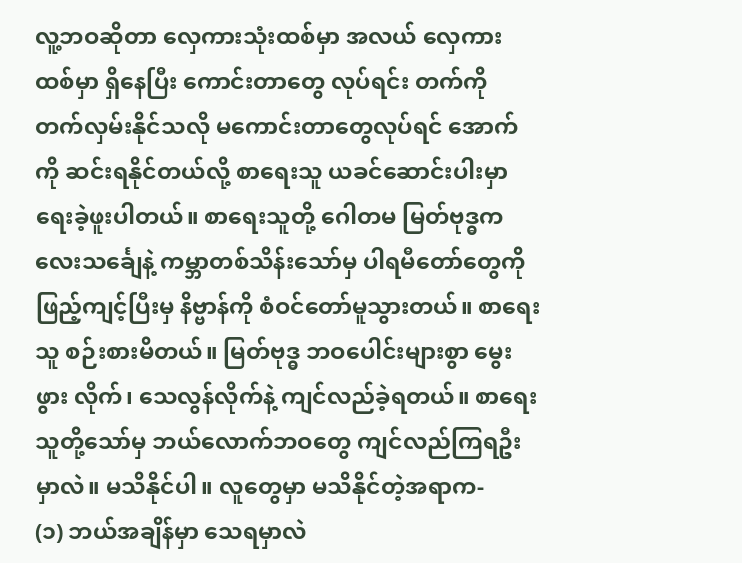လူ့ဘဝဆိုတာ လှေကားသုံးထစ်မှာ အလယ် လှေကားထစ်မှာ ရှိနေပြီး ကောင်းတာတွေ လုပ်ရင်း တက်ကို တက်လှမ်းနိုင်သလို မကောင်းတာတွေလုပ်ရင် အောက်ကို ဆင်းရနိုင်တယ်လို့ စာရေးသူ ယခင်ဆောင်းပါးမှာ ရေးခဲ့ဖူးပါတယ်။ စာရေးသူတို့ ဂေါတမ မြတ်ဗုဒ္ဓက လေးသင်္ချေနဲ့ ကမ္ဘာတစ်သိန်းသော်မှ ပါရမီတော်တွေကို ဖြည့်ကျင့်ပြီးမှ နိဗ္ဗာန်ကို စံဝင်တော်မူသွားတယ်။ စာရေးသူ စဉ်းစားမိတယ်။ မြတ်ဗုဒ္ဓ ဘဝပေါင်းများစွာ မွေးဖွား လိုက်၊ သေလွန်လိုက်နဲ့ ကျင်လည်ခဲ့ရတယ်။ စာရေးသူတို့သော်မှ ဘယ်လောက်ဘဝတွေ ကျင်လည်ကြရဦးမှာလဲ။ မသိနိုင်ပါ။ လူတွေမှာ မသိနိုင်တဲ့အရာက-
(၁) ဘယ်အချိန်မှာ သေရမှာလဲ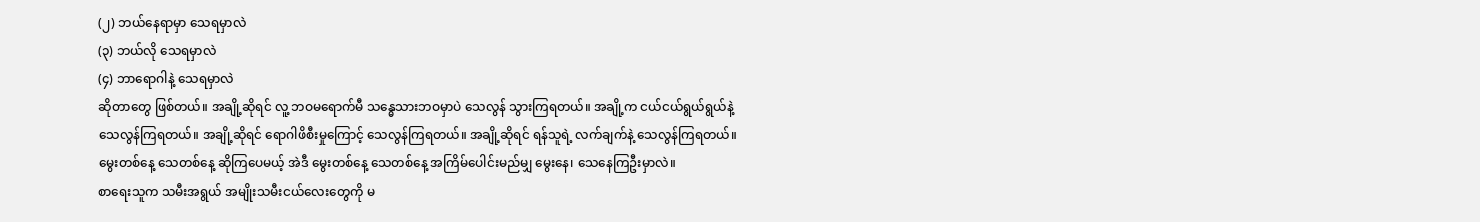(၂) ဘယ်နေရာမှာ သေရမှာလဲ
(၃) ဘယ်လို သေရမှာလဲ
(၄) ဘာရောဂါနဲ့ သေရမှာလဲ
ဆိုတာတွေ ဖြစ်တယ်။ အချို့ဆိုရင် လူ့ ဘဝမရောက်မီ သန္ဓေသားဘဝမှာပဲ သေလွန် သွားကြရတယ်။ အချို့က ငယ်ငယ်ရွယ်ရွယ်နဲ့ သေလွန်ကြရတယ်။ အချို့ဆိုရင် ရောဂါဖိစီးမှုကြောင့် သေလွန်ကြရတယ်။ အချို့ဆိုရင် ရန်သူရဲ့ လက်ချက်နဲ့ သေလွန်ကြရတယ်။ မွေးတစ်နေ့ သေတစ်နေ့ ဆိုကြပေမယ့် အဲဒီ မွေးတစ်နေ့ သေတစ်နေ့ အကြိမ်ပေါင်းမည်မျှ မွေးနေ၊ သေနေကြဦးမှာလဲ။
စာရေးသူက သမီးအရွယ် အမျိုးသမီးငယ်လေးတွေကို မ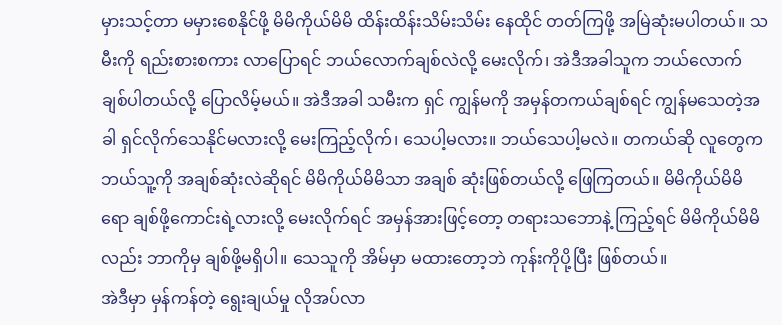မှားသင့်တာ မမှားစေနိုင်ဖို့ မိမိကိုယ်မိမိ ထိန်းထိန်းသိမ်းသိမ်း နေထိုင် တတ်ကြဖို့ အမြဲဆုံးမပါတယ်။ သမီးကို ရည်းစားစကား လာပြောရင် ဘယ်လောက်ချစ်လဲလို့ မေးလိုက်၊ အဲဒီအခါသူက ဘယ်လောက် ချစ်ပါတယ်လို့ ပြောလိမ့်မယ်။ အဲဒီအခါ သမီးက ရှင် ကျွန်မကို အမှန်တကယ်ချစ်ရင် ကျွန်မသေတဲ့အခါ ရှင်လိုက်သေနိုင်မလားလို့ မေးကြည့်လိုက်၊ သေပါ့မလား။ ဘယ်သေပါ့မလဲ။ တကယ်ဆို လူတွေက ဘယ်သူ့ကို အချစ်ဆုံးလဲဆိုရင် မိမိကိုယ်မိမိသာ အချစ် ဆုံးဖြစ်တယ်လို့ ဖြေကြတယ်။ မိမိကိုယ်မိမိရော ချစ်ဖို့ကောင်းရဲ့လားလို့ မေးလိုက်ရင် အမှန်အားဖြင့်တော့ တရားသဘောနဲ့ ကြည့်ရင် မိမိကိုယ်မိမိလည်း ဘာကိုမှ ချစ်ဖို့မရှိပါ။ သေသူကို အိမ်မှာ မထားတော့ဘဲ ကုန်းကိုပို့ပြီး ဖြစ်တယ်။
အဲဒီမှာ မှန်ကန်တဲ့ ရွေးချယ်မှု လိုအပ်လာ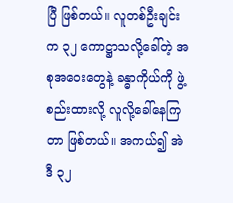ပြီ ဖြစ်တယ်။ လူတစ်ဦးချင်းက ၃၂ ကောဋ္ဌာသလို့ခေါ်တဲ့ အစုအဝေးတွေနဲ့ ခန္ဓာကိုယ်ကို ဖွဲ့စည်းထားလို့ လူလို့ခေါ်နေကြတာ ဖြစ်တယ်။ အကယ်၍ အဲဒီ ၃၂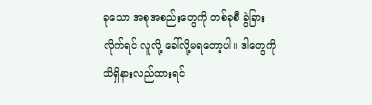ခုသော အစုအစည်းတွေကို တစ်ခုစီ ခွဲခြားလိုက်ရင် လူလို့ ခေါ်လို့မရတော့ပါ။ ဒါတွေကို သိရှိနားလည်ထားရင်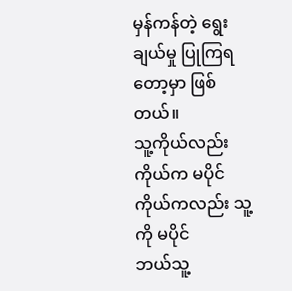မှန်ကန်တဲ့ ရွေးချယ်မှု ပြုကြရတော့မှာ ဖြစ်တယ်။
သူ့ကိုယ်လည်း ကိုယ်က မပိုင်
ကိုယ်ကလည်း သူ့ကို မပိုင်
ဘယ်သူ့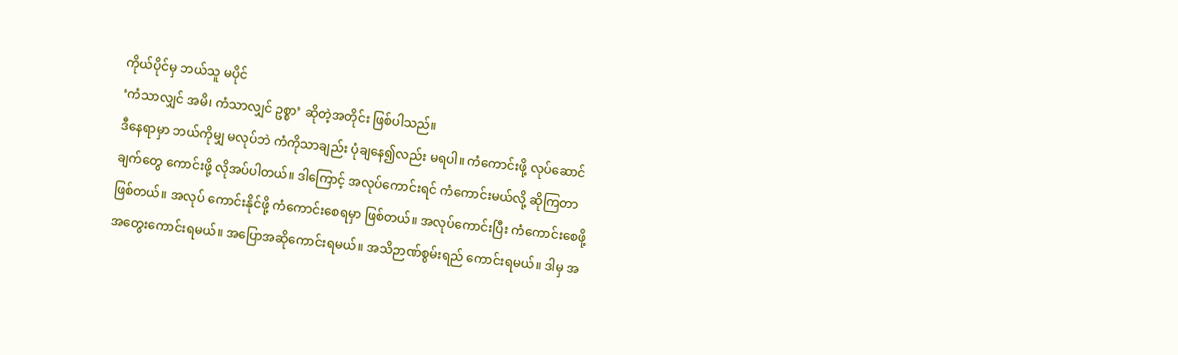ကိုယ်ပိုင်မှ ဘယ်သူ မပိုင်
‘ကံသာလျှင် အမိ၊ ကံသာလျှင် ဥစ္စာ’ ဆိုတဲ့အတိုင်း ဖြစ်ပါသည်။
ဒီနေရာမှာ ဘယ်ကိုမျှ မလုပ်ဘဲ ကံကိုသာချည်း ပုံချနေ၍လည်း မရပါ။ ကံကောင်းဖို့ လုပ်ဆောင်ချက်တွေ ကောင်းဖို့ လိုအပ်ပါတယ်။ ဒါကြောင့် အလုပ်ကောင်းရင် ကံကောင်းမယ်လို့ ဆိုကြတာ ဖြစ်တယ်။ အလုပ် ကောင်းနိုင်ဖို့ ကံကောင်းစေရမှာ ဖြစ်တယ်။ အလုပ်ကောင်းပြီး ကံကောင်းစေဖို့ အတွေးကောင်းရမယ်။ အပြောအဆိုကောင်းရမယ်။ အသိဉာဏ်စွမ်းရည် ကောင်းရမယ်။ ဒါမှ အ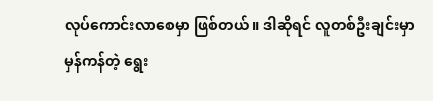လုပ်ကောင်းလာစေမှာ ဖြစ်တယ်။ ဒါဆိုရင် လူတစ်ဦးချင်းမှာ မှန်ကန်တဲ့ ရွေး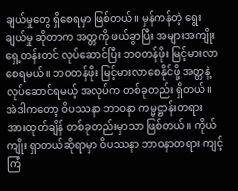ချယ်မှုတွေ ရှိစေရမှာ ဖြစ်တယ်။ မှန်ကန်တဲ့ ရွေးချယ်မှု ဆိုတာက အတ္တကို ဖယ်ခွာပြီး အများအကျိုး ရှေ့တန်းတင် လုပ်ဆောင်ပြီး ဘဝတန်ဖိုး မြင့်မားလာစေရမယ်။ ဘဝတန်ဖိုး မြင့်မားလာစေနိုင်ဖို့ အတ္တနဲ့ လုပ်ဆောင်ရမယ့် အလုပ်က တစ်ခုတည်း ရှိတယ်။ အဲဒါကတော့ ဝိပဿနာ ဘာဝနာ ကမ္မဋ္ဌာန်းတရား အားထုတ်ချိန် တစ်ခုတည်းမှာသာ ဖြစ်တယ်။ ကိုယ်ကျိုး ရှာတယ်ဆိုရာမှာ ဝိပဿနာ ဘာဝနာတရား ကျင့်ကြံ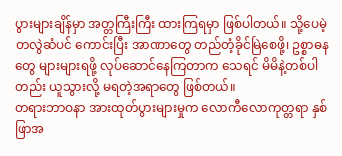ပွားများချိန်မှာ အတ္တကြီးကြီး ထားကြရမှာ ဖြစ်ပါတယ်။ သို့ပေမဲ့ တလွဲဆံပင် ကောင်းပြီး အာဏာတွေ တည်တံ့ခိုင်မြဲစေဖို့၊ ဥစ္စာဓနတွေ များများရဖို့ လုပ်ဆောင်နေကြတာက သေရင် မိမိနဲ့တစ်ပါတည်း ယူသွားလို့ မရတဲ့အရာတွေ ဖြစ်တယ်။
တရားဘာဝနာ အားထုတ်ပွားများမှုက လောကီလောကုတ္တရာ နှစ်ဖြာအ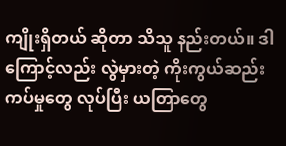ကျိုးရှိတယ် ဆိုတာ သိသူ နည်းတယ်။ ဒါကြောင့်လည်း လွဲမှားတဲ့ ကိုးကွယ်ဆည်းကပ်မှုတွေ လုပ်ပြီး ယတြာတွေ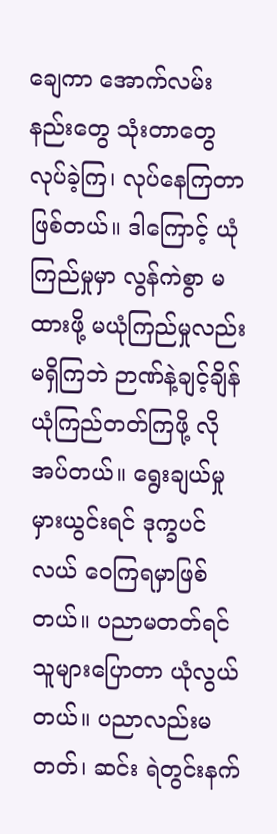ချေကာ အောက်လမ်းနည်းတွေ သုံးတာတွေ လုပ်ခဲ့ကြ၊ လုပ်နေကြတာ ဖြစ်တယ်။ ဒါကြောင့် ယုံကြည်မှုမှာ လွန်ကဲစွာ မထားဖို့ မယုံကြည်မှုလည်း မရှိကြဘဲ ဉာဏ်နဲ့ချင့်ချိန် ယုံကြည်တတ်ကြဖို့ လိုအပ်တယ်။ ရွေးချယ်မှု မှားယွင်းရင် ဒုက္ခပင်လယ် ဝေကြရမှာဖြစ်တယ်။ ပညာမတတ်ရင် သူများပြောတာ ယုံလွယ်တယ်။ ပညာလည်းမတတ်၊ ဆင်း ရဲတွင်းနက်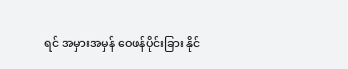ရင် အမှားအမှန် ဝေဖန်ပိုင်းခြား နိုင်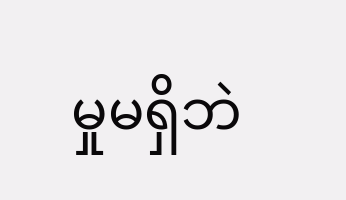မှုမရှိဘဲ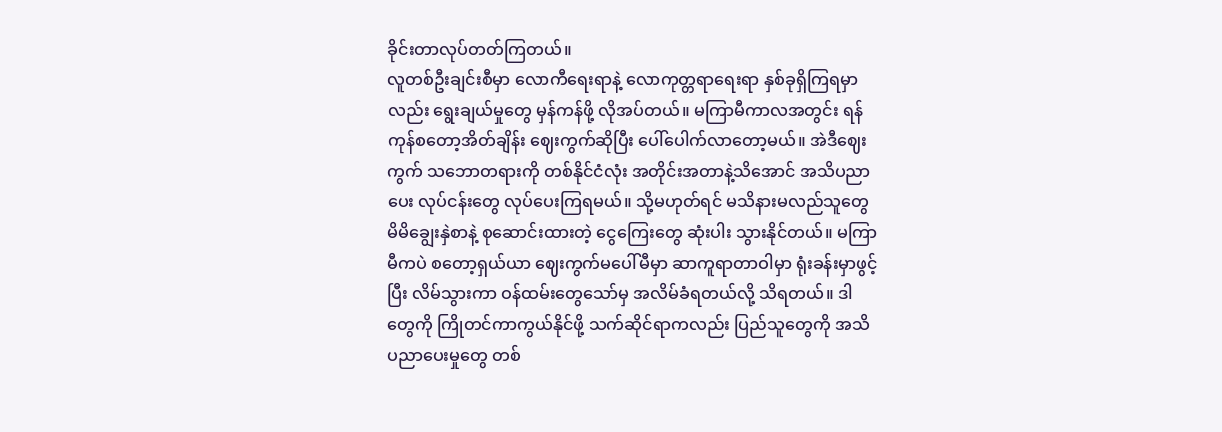ခိုင်းတာလုပ်တတ်ကြတယ်။
လူတစ်ဦးချင်းစီမှာ လောကီရေးရာနဲ့ လောကုတ္တရာရေးရာ နှစ်ခုရှိကြရမှာလည်း ရွေးချယ်မှုတွေ မှန်ကန်ဖို့ လိုအပ်တယ်။ မကြာမီကာလအတွင်း ရန်ကုန်စတော့အိတ်ချိန်း ဈေးကွက်ဆိုပြီး ပေါ်ပေါက်လာတော့မယ်။ အဲဒီဈေးကွက် သဘောတရားကို တစ်နိုင်ငံလုံး အတိုင်းအတာနဲ့သိအောင် အသိပညာပေး လုပ်ငန်းတွေ လုပ်ပေးကြရမယ်။ သို့မဟုတ်ရင် မသိနားမလည်သူတွေ မိမိချွေးနှဲစာနဲ့ စုဆောင်းထားတဲ့ ငွေကြေးတွေ ဆုံးပါး သွားနိုင်တယ်။ မကြာမီကပဲ စတော့ရှယ်ယာ ဈေးကွက်မပေါ်မီမှာ ဆာကူရာတာဝါမှာ ရုံးခန်းမှာဖွင့်ပြီး လိမ်သွားကာ ဝန်ထမ်းတွေသော်မှ အလိမ်ခံရတယ်လို့ သိရတယ်။ ဒါတွေကို ကြိုတင်ကာကွယ်နိုင်ဖို့ သက်ဆိုင်ရာကလည်း ပြည်သူတွေကို အသိပညာပေးမှုတွေ တစ်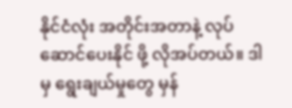နိုင်ငံလုံး အတိုင်းအတာနဲ့ လုပ်ဆောင်ပေးနိုင် ဖို့ လိုအပ်တယ်။ ဒါမှ ရွေးချယ်မှုတွေ မှန်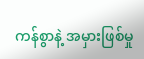ကန်စွာနဲ့ အမှားဖြစ်မှု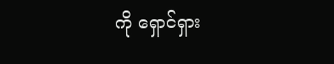ကို ရှောင်ရှား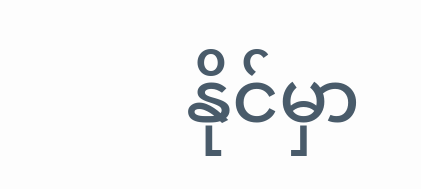နိုင်မှာ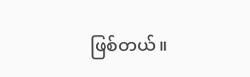ဖြစ်တယ်။